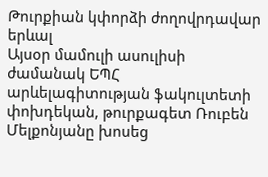Թուրքիան կփորձի ժողովրդավար երևալ
Այսօր մամուլի ասուլիսի ժամանակ ԵՊՀ արևելագիտության ֆակուլտետի փոխդեկան, թուրքագետ Ռուբեն Մելքոնյանը խոսեց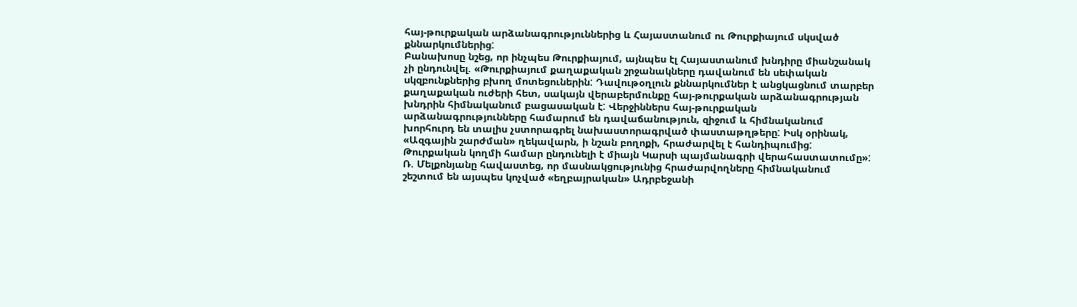հայ-թուրքական արձանագրություններից և Հայաստանում ու Թուրքիայում սկսված քննարկումներից:
Բանախոսը նշեց, որ ինչպես Թուրքիայում, այնպես էլ Հայաստանում խնդիրը միանշանակ չի ընդունվել. «Թուրքիայում քաղաքական շրջանակները դավանում են սեփական սկզբունքներից բխող մոտեցուներին: Դավութօղլուն քննարկումներ է անցկացնում տարբեր քաղաքական ուժերի հետ, սակայն վերաբերմունքը հայ-թուրքական արձանագրության խնդրին հիմնականում բացասական է: Վերջիններս հայ-թուրքական արձանագրությունները համարում են դավաճանություն, զիջում և հիմնականում խորհուրդ են տալիս չստորագրել նախաստորագրված փաստաթղթերը: Իսկ օրինակ, «Ազգային շարժման» ղեկավարն, ի նշան բողոքի, հրաժարվել է հանդիպումից: Թուրքական կողմի համար ընդունելի է միայն Կարսի պայմանագրի վերահաստատումը»:
Ռ. Մելքոնյանը հավաստեց, որ մասնակցությունից հրաժարվողները հիմնականում շեշտում են այսպես կոչված «եղբայրական» Ադրբեջանի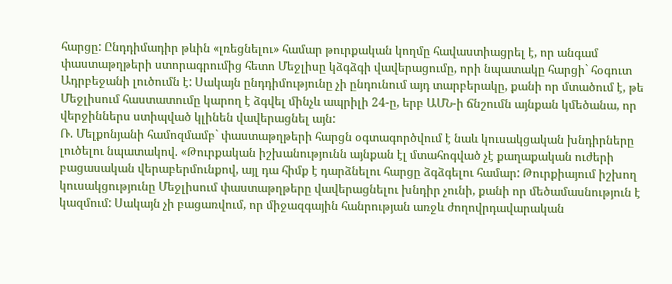հարցը: Ընդդիմադիր թևին «լռեցնելու» համար թուրքական կողմը հավաստիացրել է, որ անգամ փաստաթղթերի ստորագրումից հետո Մեջլիսը կձգձգի վավերացումը, որի նպատակը հարցի` հօգուտ Ադրբեջանի լուծումն է: Սակայն ընդդիմությունը չի ընդունում այդ տարբերակը, քանի որ մտածում է, թե Մեջլիսում հաստատումը կարող է ձգվել մինչև ապրիլի 24-ը, երբ ԱՄՆ-ի ճնշումն այնքան կմեծանա, որ վերջիններս ստիպված կլինեն վավերացնել այն:
Ռ. Մելքոնյանի համոզմամբ` փաստաթղթերի հարցն օգտագործվում է նաև կուսակցական խնդիրները լուծելու նպատակով. «Թուրքական իշխանությունն այնքան էլ մտահոգված չէ քաղաքական ուժերի բացասական վերաբերմունքով, այլ դա հիմք է դարձնելու հարցը ձգձգելու համար: Թուրքիայում իշխող կուսակցությունը Մեջլիսում փաստաթղթերը վավերացնելու խնդիր չունի, քանի որ մեծամասնություն է կազմում: Սակայն չի բացառվում, որ միջազգային հանրության առջև ժողովրդավարական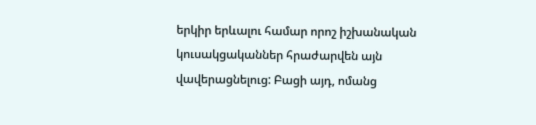երկիր երևալու համար որոշ իշխանական կուսակցականներ հրաժարվեն այն վավերացնելուց: Բացի այդ, ոմանց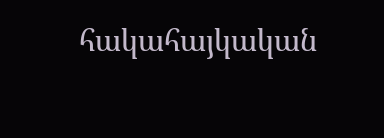հակահայկական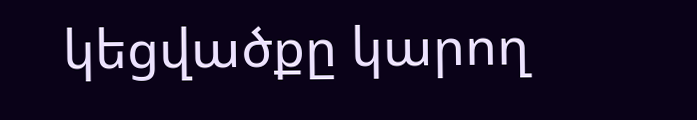կեցվածքը կարող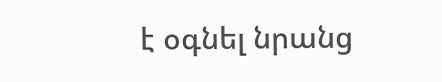է օգնել նրանց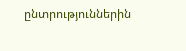ընտրություններին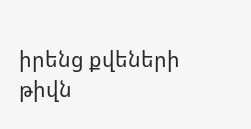իրենց քվեների թիվն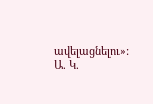ավելացնելու»:
Ա. Կ.